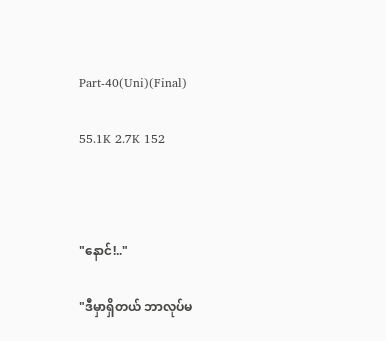Part-40(Uni)(Final)

55.1K 2.7K 152



"နောင်!.."

"ဒီမှာရှိတယ် ဘာလုပ်မ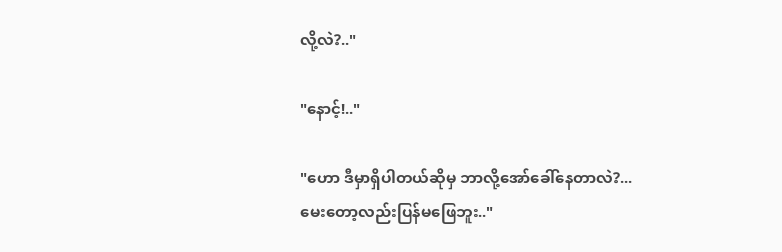လို့လဲ?.."

"နောင့်!.."

"ဟော ဒီမှာရှိပါတယ်ဆိုမှ ဘာလို့အော်ခေါ်နေတာလဲ?...
မေးတော့လည်းပြန်မဖြေဘူး.."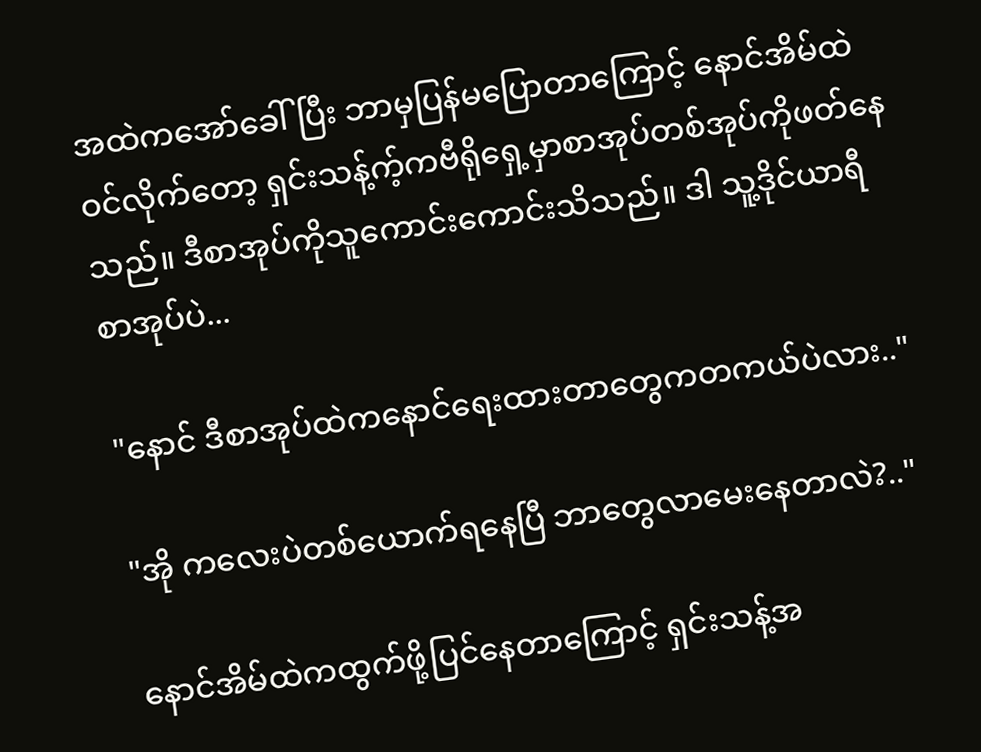အထဲကအော်ခေါ်ပြီး ဘာမှပြန်မပြောတာကြောင့် နောင်အိမ်ထဲဝင်လိုက်တော့ ရှင်းသန့်က့်ကဗီရိုရှေ့မှာစာအုပ်တစ်အုပ်ကိုဖတ်နေသည်။ ဒီစာအုပ်ကိုသူကောင်းကောင်းသိသည်။ ဒါ သူ့ဒိုင်ယာရီစာအုပ်ပဲ...

"နောင် ဒီစာအုပ်ထဲကနောင်ရေးထားတာတွေကတကယ်ပဲလား.."

"အို ကလေးပဲတစ်ယောက်ရနေပြီ ဘာတွေလာမေးနေတာလဲ?.."

နောင်အိမ်ထဲကထွက်ဖို့ပြင်နေတာကြောင့် ရှင်းသန့်အ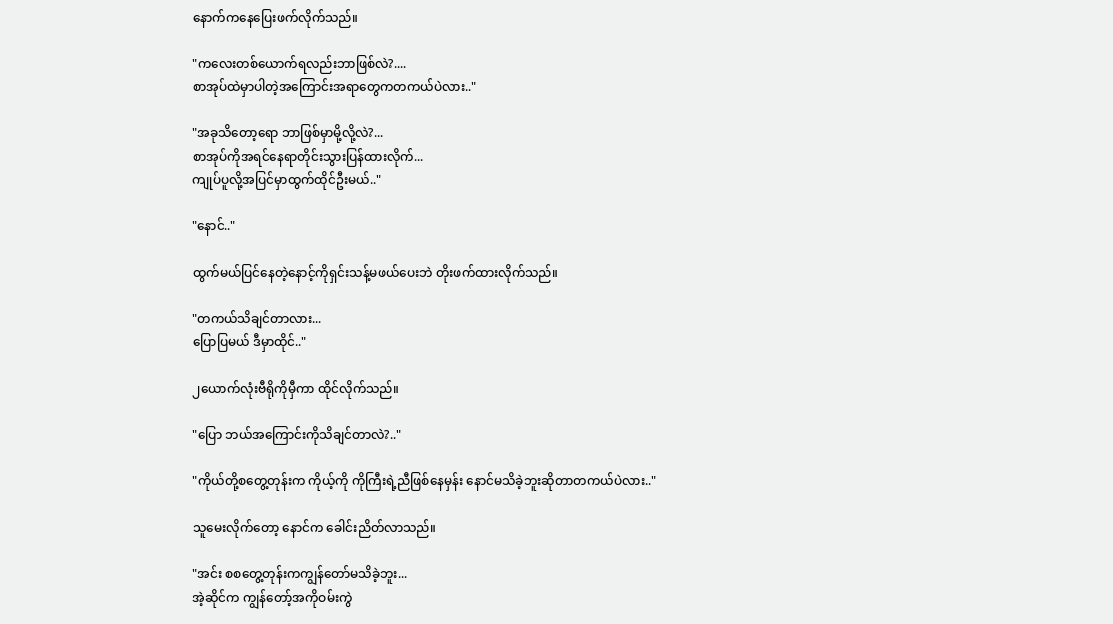နောက်ကနေပြေးဖက်လိုက်သည်။

"ကလေးတစ်ယောက်ရလည်းဘာဖြစ်လဲ?....
စာအုပ်ထဲမှာပါတဲ့အကြောင်းအရာတွေကတကယ်ပဲလား.."

"အခုသိတော့ရော ဘာဖြစ်မှာမို့လို့လဲ?...
စာအုပ်ကိုအရင်နေရာတိုင်းသွားပြန်ထားလိုက်...
ကျုပ်ပူလို့အပြင်မှာထွက်ထိုင်ဦးမယ်.."

"နောင်.."

ထွက်မယ်ပြင်နေတဲ့နောင့်ကိုရှင်းသန့်မဖယ်ပေးဘဲ တိုးဖက်ထားလိုက်သည်။

"တကယ်သိချင်တာလား...
ပြောပြမယ် ဒီမှာထိုင်.."

၂ယောက်လုံးဗီရိုကိုမှီကာ ထိုင်လိုက်သည်။

"ပြော ဘယ်အကြောင်းကိုသိချင်တာလဲ?.."

"ကိုယ်တို့စတွေ့တုန်းက ကိုယ့်ကို ကိုကြီးရဲ့ညီဖြစ်နေမှန်း နောင်မသိခဲ့ဘူးဆိုတာတကယ်ပဲလား.."

သူမေးလိုက်တော့ နောင်က ခေါင်းညိတ်လာသည်။

"အင်း စစတွေ့တုန်းကကျွန်တော်မသိခဲ့ဘူး...
အဲ့ဆိုင်က ကျွန်တော့်အကိုဝမ်းကွဲ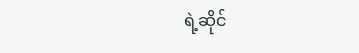ရဲ့ဆိုင်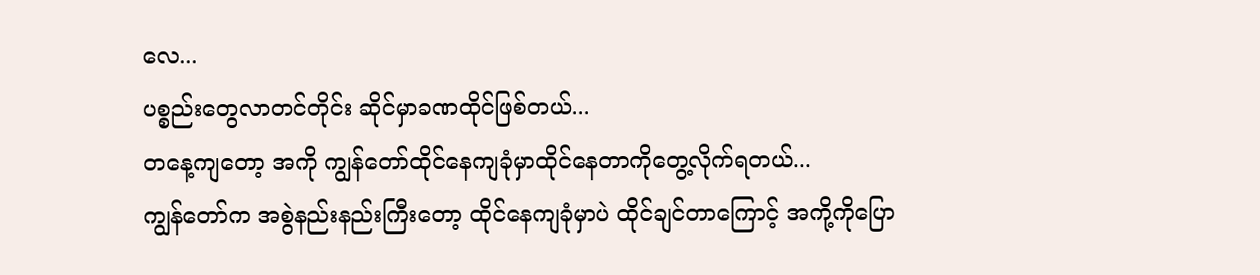လေ...
ပစ္စည်းတွေလာတင်တိုင်း ဆိုင်မှာခဏထိုင်ဖြစ်တယ်...
တနေ့ကျတော့ အကို ကျွန်တော်ထိုင်နေကျခုံမှာထိုင်နေတာကိုတွေ့လိုက်ရတယ်...
ကျွန်တော်က အစွဲနည်းနည်းကြီးတော့ ထိုင်နေကျခုံမှာပဲ ထိုင်ချင်တာကြောင့် အကို့ကိုပြော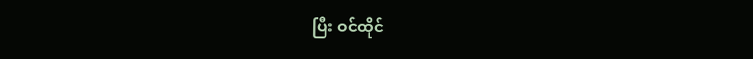ပြီး ဝင်ထိုင်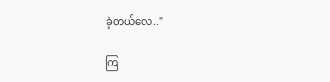ခဲ့တယ်လေ.."

ကြ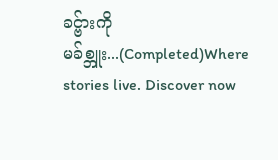ခင္ဗ်ားကို မခ်စ္ဘူး...(Completed)Where stories live. Discover now